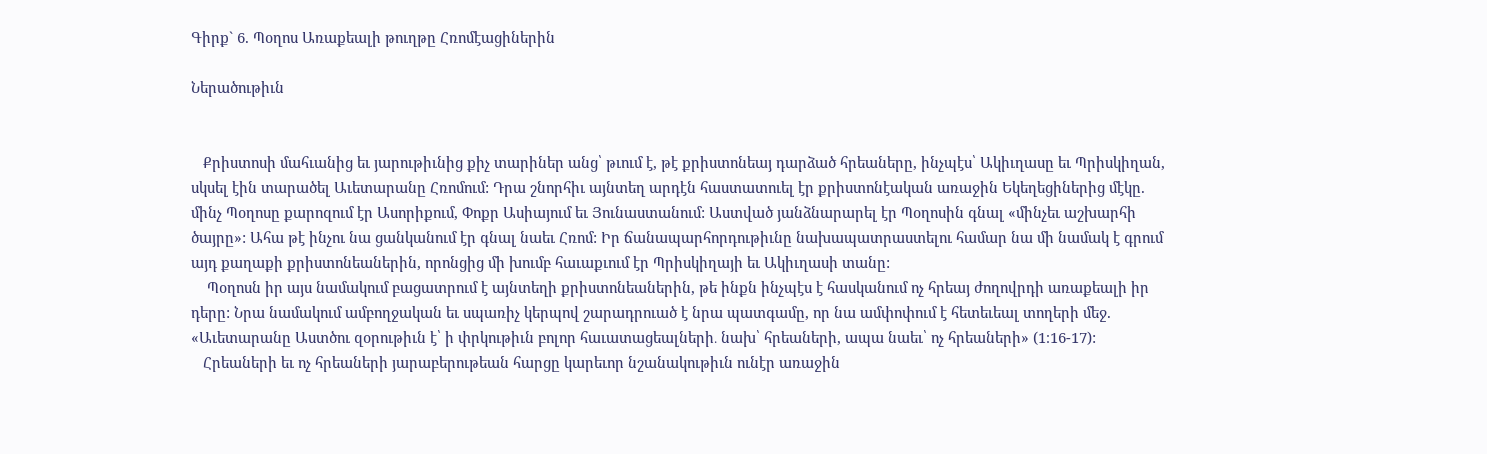Գիրք` 6. Պօղոս Առաքեալի թուղթը Հռոմէացիներին

Ներածութիւն


   Քրիստոսի մահւանից եւ յարութիւնից քիչ տարիներ անց՝ թւում է, թէ քրիստոնեայ դարձած հրեաները, ինչպէս՝ Ակիւղասը եւ Պրիսկիղան, սկսել էին տարածել Աւետարանը Հռոմում: Դրա շնորհիւ այնտեղ արդէն հաստատուել էր քրիստոնէական առաջին Եկեղեցիներից մէկը. մինչ Պօղոսը քարոզում էր Ասորիքում, Փոքր Ասիայում եւ Յունաստանում: Աստված յանձնարարել էր Պօղոսին գնալ «մինչեւ աշխարհի ծայրը»: Ահա թէ ինչու նա ցանկանում էր գնալ նաեւ Հռոմ: Իր ճանապարհորդութիւնը նախապատրաստելու համար նա մի նամակ է գրում այդ քաղաքի քրիստոնեաներին, որոնցից մի խումբ հաւաքւում էր Պրիսկիղայի եւ Ակիւղասի տանը:
    Պօղոսն իր այս նամակում բացատրում է այնտեղի քրիստոնեաներին, թե ինքն ինչպէս է հասկանում ոչ հրեայ ժողովրդի առաքեալի իր դերը: Նրա նամակում ամբողջական եւ սպառիչ կերպով շարադրուած է նրա պատգամը, որ նա ամփոփում է հետեւեալ տողերի մեջ. «Աւետարանը Աստծու զօրութիւն է՝ ի փրկութիւն բոլոր հաւատացեալների․ նախ՝ հրեաների, ապա նաեւ՝ ոչ հրեաների» (1։16-17):
   Հրեաների եւ ոչ հրեաների յարաբերութեան հարցը կարեւոր նշանակութիւն ունէր առաջին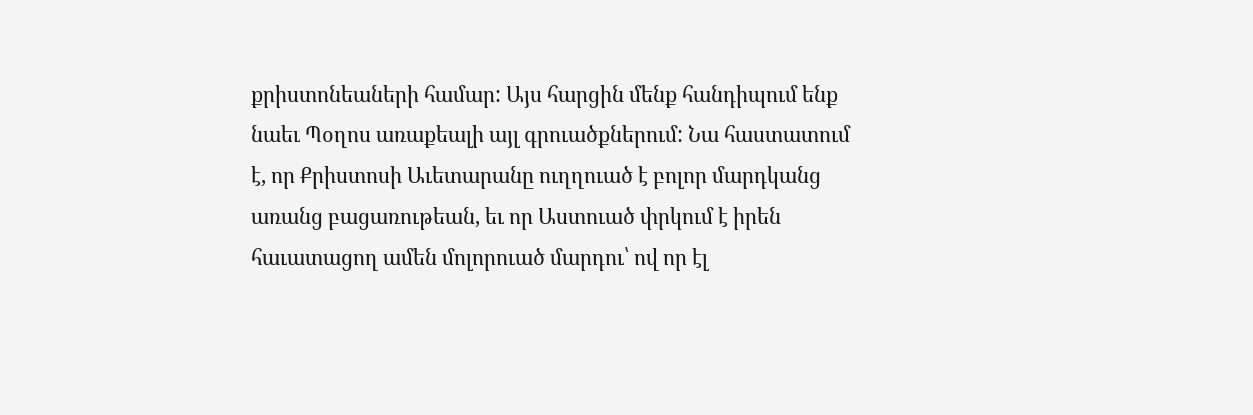քրիստոնեաների համար: Այս հարցին մենք հանդիպում ենք նաեւ Պօղոս առաքեալի այլ գրուածքներում: Նա հաստատում է, որ Քրիստոսի Աւետարանը ուղղուած է բոլոր մարդկանց առանց բացառութեան, եւ որ Աստուած փրկում է իրեն հաւատացող ամեն մոլորուած մարդու՝ ով որ էլ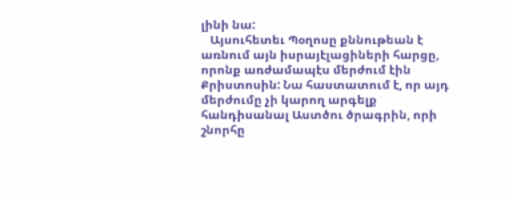լինի նա:
   Այսուհետեւ Պօղոսը քննութեան է առնում այն իսրայէլացիների հարցը, որոնք առժամապէս մերժում էին Քրիստոսին: Նա հաստատում է, որ այդ մերժումը չի կարող արգելք հանդիսանալ Աստծու ծրագրին, որի շնորհը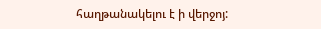հաղթանակելու է ի վերջոյ: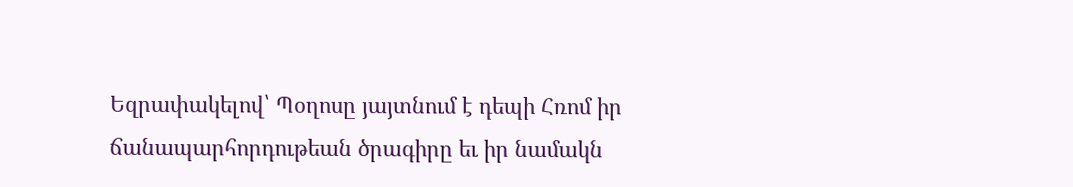Եզրափակելով՝ Պօղոսը յայտնում է դեպի Հռոմ իր ճանապարհորդութեան ծրագիրը եւ իր նամակն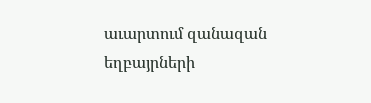աւարտում զանազան եղբայրների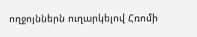ողջոյններն ուղարկելով Հռոմի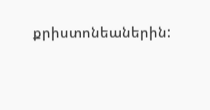քրիստոնեաներին: